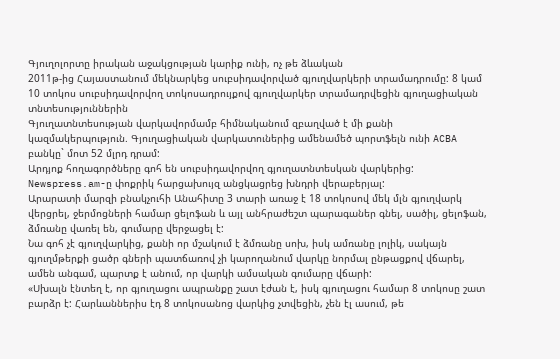Գյուղոլորտը իրական աջակցության կարիք ունի, ոչ թե ձևական
2011թ-ից Հայաստանում մեկնարկեց սուբսիդավորված գյուղվարկերի տրամադրումը: 8 կամ 10 տոկոս սուբսիդավորվող տոկոսադրույքով գյուղվարկեր տրամադրվեցին գյուղացիական տնտեսություններին
Գյուղատնտեսության վարկավորմամբ հիմնականում զբաղված է մի քանի կազմակերպություն. Գյուղացիական վարկատուներից ամենամեծ պորտֆելն ունի ACBA բանկը` մոտ 52 մլրդ դրամ:
Արդյոք հողագործները գոհ են սուբսիդավորվող գյուղատնտեսկան վարկերից: Newspress.am-ը փոքրիկ հարցախույզ անցկացրեց խնդրի վերաբերյալ:
Արարատի մարզի բնակչուհի Անահիտը 3 տարի առաջ է 18 տոկոսով մեկ մլն գյուղվարկ վերցրել, ջերմոցների համար ցելոֆան և այլ անհրաժեշտ պարագաներ գնել, սածիլ, ցելոֆան, ձմռանը վառել են, գումարը վերջացել է:
Նա գոհ չէ գյուղվարկից, քանի որ մշակում է ձմռանը սոխ, իսկ ամռանը լոլիկ, սակայն գյուղմթերքի ցածր գների պատճառով չի կարողանում վարկը նորմալ ընթացքով վճարել, ամեն անգամ, պարտք է անում, որ վարկի ամսական գումարը վճարի:
«Սխալն էնտեղ է, որ գյուղացու ապրանքը շատ էժան է, իսկ գյուղացու համար 8 տոկոսը շատ բարձր է: Հարևաններիս էդ 8 տոկոսանոց վարկից չտվեցին, չեն էլ ասում, թե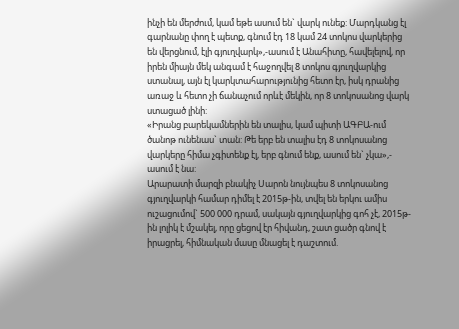ինչի են մերժում, կամ եթե ասում են` վարկ ունեք: Մարդկանց էլ գարնանը փող է պետք, գնում էդ 18 կամ 24 տոկոս վարկերից են վերցնում, էլի գյուղվարկ»,-ասում է Անահիտը, հավելելով, որ իրեն միայն մեկ անգամ է հաջողվել 8 տոկոս գյուղվարկից ստանալ, այն էլ կարկտահարությունից հետո էր, իսկ դրանից առաջ և հետո չի ճանաչում որևէ մեկին, որ 8 տոկոսանոց վարկ ստացած լինի:
«Իրանց բարեկամներին են տալիս, կամ պիտի ԱԳԲԱ-ում ծանոթ ունենաս` տան: Թե երբ են տալիս էդ 8 տոկոսանոց վարկերը հիմա չգիտենք էլ, երբ գնում ենք, ասում են` չկա»,- ասում է նա:
Արարատի մարզի բնակիչ Սարոն նույնպես 8 տոկոսանոց գյուղվարկի համար դիմել է 2015թ-ին, տվել են երկու ամիս ուշացումով` 500 000 դրամ, սակայն գյուղվարկից գոհ չէ, 2015թ-ին լոլիկ է մշակել, որը ցեցով էր հիվանդ, շատ ցածր գնով է իրացրել, հիմնական մասը մնացել է դաշտում.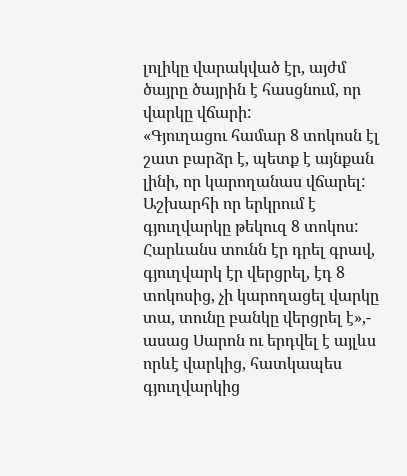լոլիկը վարակված էր, այժմ ծայրը ծայրին է հասցնում, որ վարկը վճարի:
«Գյուղացու համար 8 տոկոսն էլ շատ բարձր է, պետք է այնքան լինի, որ կարողանաս վճարել: Աշխարհի որ երկրում է գյուղվարկը թեկուզ 8 տոկոս: Հարևանս տունն էր դրել գրավ, գյուղվարկ էր վերցրել, էդ 8 տոկոսից, չի կարողացել վարկը տա, տունը բանկը վերցրել է»,- ասաց Սարոն ու երդվել է այլևս որևէ վարկից, հատկապես գյուղվարկից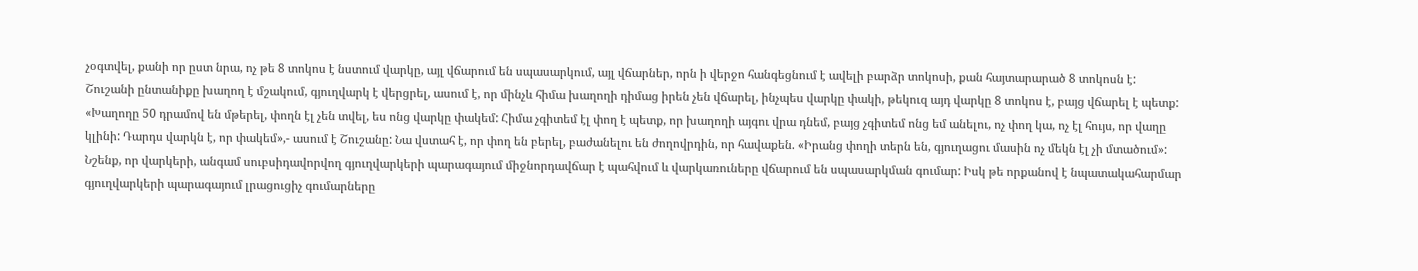չօգտվել, քանի որ ըստ նրա, ոչ թե 8 տոկոս է նստում վարկը, այլ վճարում են սպասարկում, այլ վճարներ, որն ի վերջո հանգեցնում է ավելի բարձր տոկոսի, քան հայտարարած 8 տոկոսն է:
Շուշանի ընտանիքը խաղող է մշակում, գյուղվարկ է վերցրել, ասում է, որ մինչև հիմա խաղողի դիմաց իրեն չեն վճարել, ինչպես վարկը փակի, թեկուզ այդ վարկը 8 տոկոս է, բայց վճարել է պետք:
«Խաղողը 50 դրամով են մթերել, փողն էլ չեն տվել, ես ոնց վարկը փակեմ: Հիմա չգիտեմ էլ փող է պետք, որ խաղողի այգու վրա դնեմ, բայց չգիտեմ ոնց եմ անելու, ոչ փող կա, ոչ էլ հույս, որ վաղը կլինի: Դարդս վարկն է, որ փակեմ»,- ասում է Շուշանը: Նա վստահ է, որ փող են բերել, բաժանելու են ժողովրդին, որ հավաքեն. «Իրանց փողի տերն են, գյուղացու մասին ոչ մեկն էլ չի մտածում»:
Նշենք, որ վարկերի, անգամ սուբսիդավորվող գյուղվարկերի պարագայում միջնորդավճար է պահվում և վարկառուները վճարում են սպասարկման գումար: Իսկ թե որքանով է նպատակահարմար գյուղվարկերի պարագայում լրացուցիչ գումարները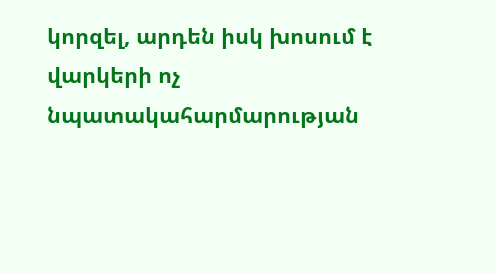կորզել, արդեն իսկ խոսում է վարկերի ոչ նպատակահարմարության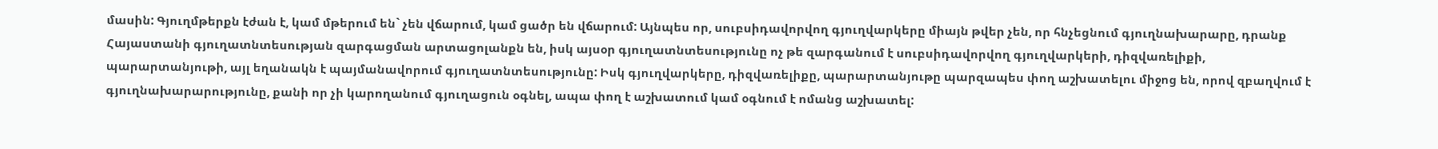մասին: Գյուղմթերքն էժան է, կամ մթերում են` չեն վճարում, կամ ցածր են վճարում: Այնպես որ, սուբսիդավորվող գյուղվարկերը միայն թվեր չեն, որ հնչեցնում գյուղնախարարը, դրանք Հայաստանի գյուղատնտեսության զարգացման արտացոլանքն են, իսկ այսօր գյուղատնտեսությունը ոչ թե զարգանում է սուբսիդավորվող գյուղվարկերի, դիզվառելիքի, պարարտանյութի, այլ եղանակն է պայմանավորում գյուղատնտեսությունը: Իսկ գյուղվարկերը, դիզվառելիքը, պարարտանյութը պարզապես փող աշխատելու միջոց են, որով զբաղվում է գյուղնախարարությունը, քանի որ չի կարողանում գյուղացուն օգնել, ապա փող է աշխատում կամ օգնում է ոմանց աշխատել: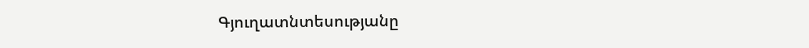Գյուղատնտեսությանը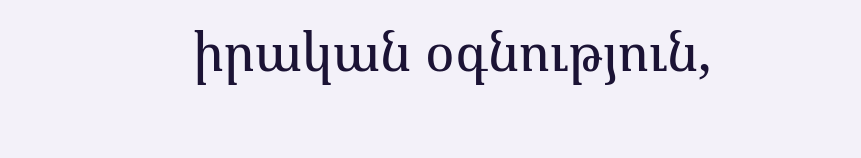իրական օգնություն,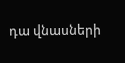դա վնասների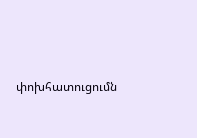փոխհատուցումն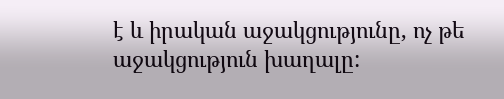է և իրական աջակցությունը, ոչ թե աջակցություն խաղալը: